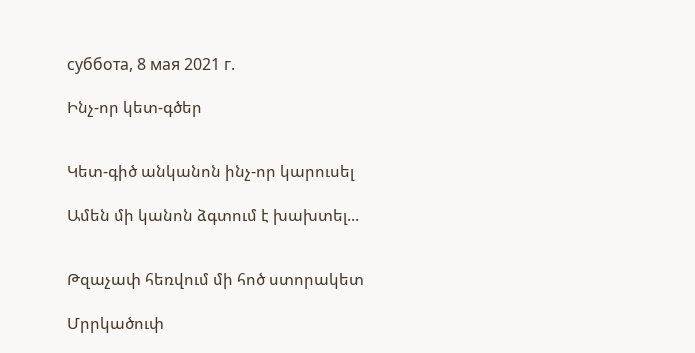суббота, 8 мая 2021 г.

Ինչ-որ կետ-գծեր


Կետ-գիծ անկանոն ինչ-որ կարուսել

Ամեն մի կանոն ձգտում է խախտել...


Թզաչափ հեռվում մի հոծ ստորակետ

Մրրկածուփ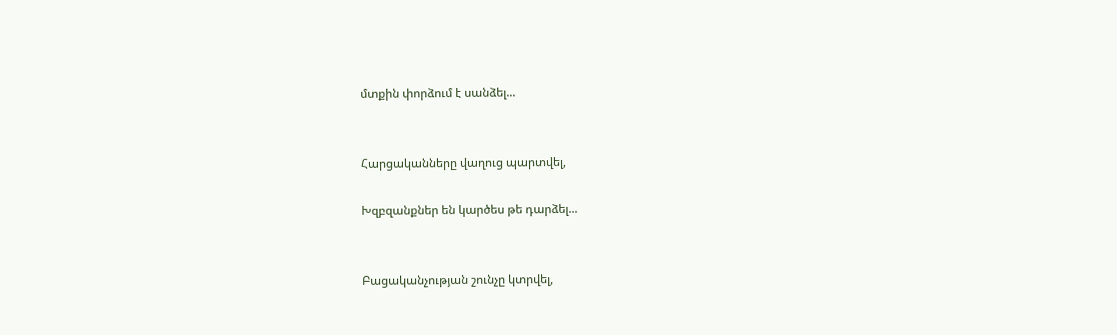մտքին փորձում է սանձել...


Հարցականները վաղուց պարտվել,

Խզբզանքներ են կարծես թե դարձել...


Բացականչության շունչը կտրվել,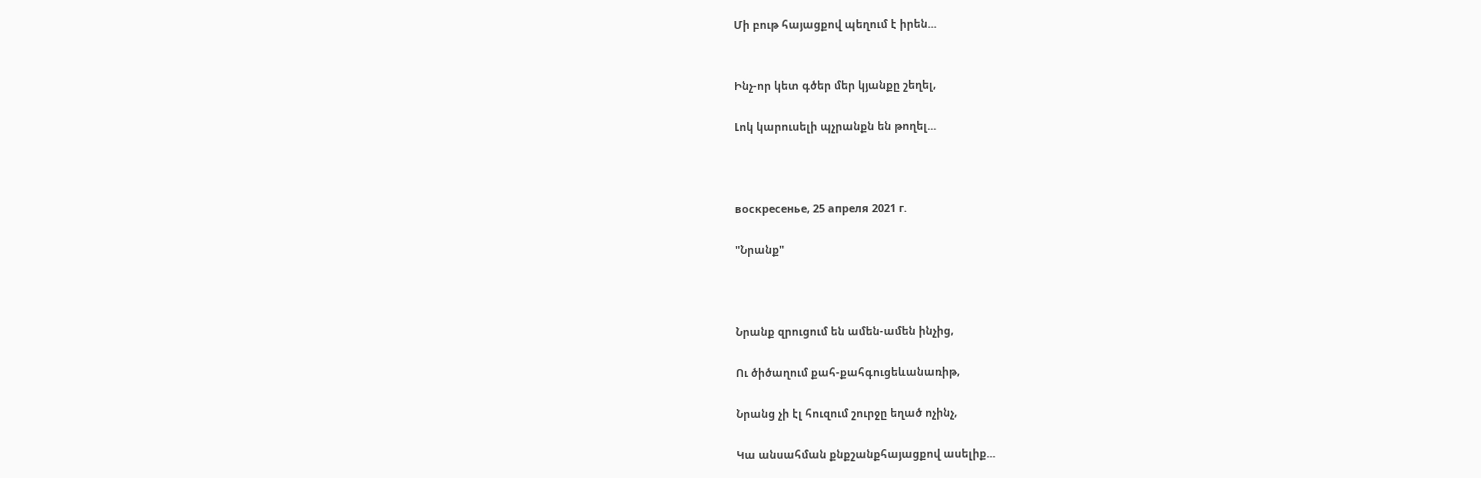Մի բութ հայացքով պեղում է իրեն...


Ինչ-որ կետ գծեր մեր կյանքը շեղել,

Լոկ կարուսելի պչրանքն են թողել...



воскресенье, 25 апреля 2021 г.

"Նրանք"



Նրանք զրուցում են ամեն-ամեն ինչից,

Ու ծիծաղում քահ-քահգուցեևանառիթ,

Նրանց չի էլ հուզում շուրջը եղած ոչինչ,

Կա անսահման քնքշանքհայացքով ասելիք...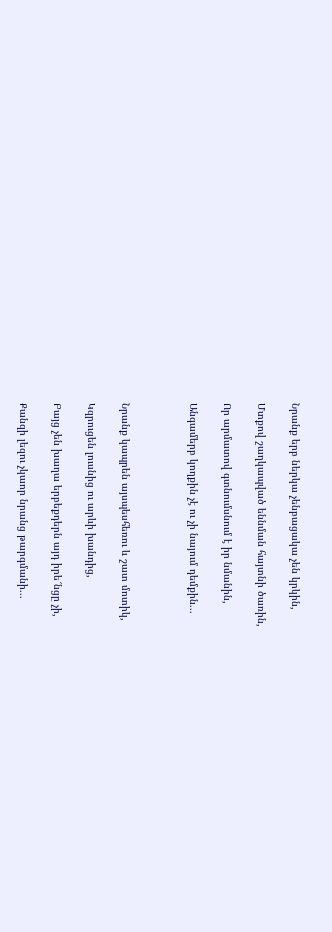Նրանք երբ ներկա չենբացակա չեն կրկին,

Մտքով շաղկապված եննման հայտնի ծառին,

Որ արմատով գտնումսնում է իր նմանին,

Անգամերբ կողքին չէ ու չի նայում դեմքին...



Նրանք կապրեն այսպեսհեռու և շատ մոտիկ,

Կզրուցեն լուսնից ու արևի խանդից,

Բայց չեն խաղա երբեքդերն այդ իրե՜նցը չի,

Քանզի լեզու չկաոր նրանց թարգմանի...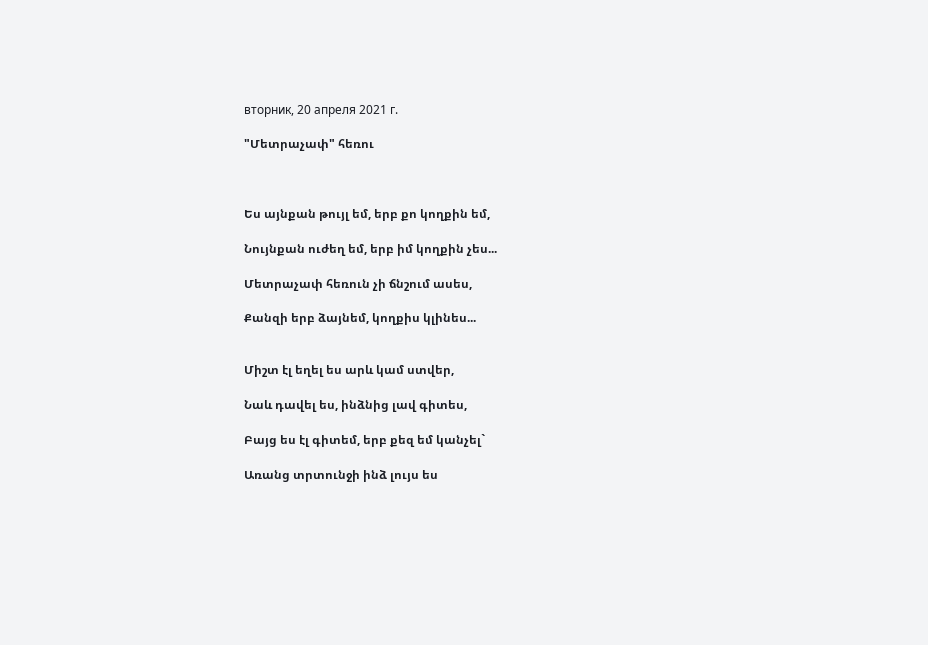вторник, 20 апреля 2021 г.

"Մետրաչափ" հեռու



Ես այնքան թույլ եմ, երբ քո կողքին եմ,

Նույնքան ուժեղ եմ, երբ իմ կողքին չես...

Մետրաչափ հեռուն չի ճնշում ասես,

Քանզի երբ ձայնեմ, կողքիս կլինես...


Միշտ էլ եղել ես արև կամ ստվեր,

Նաև դավել ես, ինձնից լավ գիտես,

Բայց ես էլ գիտեմ, երբ քեզ եմ կանչել`

Առանց տրտունջի ինձ լույս ես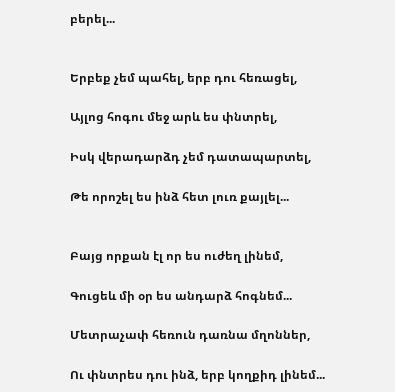բերել...


Երբեք չեմ պահել, երբ դու հեռացել,

Այլոց հոգու մեջ արև ես փնտրել,

Իսկ վերադարձդ չեմ դատապարտել,

Թե որոշել ես ինձ հետ լուռ քայլել...


Բայց որքան էլ որ ես ուժեղ լինեմ,

Գուցեև մի օր ես անդարձ հոգնեմ...

Մետրաչափ հեռուն դառնա մղոններ,

Ու փնտրես դու ինձ, երբ կողքիդ լինեմ...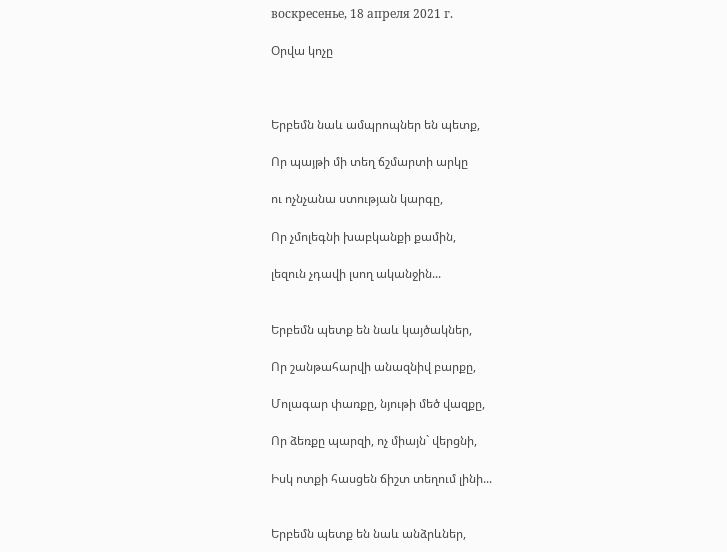воскресенье, 18 апреля 2021 г.

Օրվա կոչը



Երբեմն նաև ամպրոպներ են պետք,

Որ պայթի մի տեղ ճշմարտի արկը

ու ոչնչանա ստության կարգը,

Որ չմոլեգնի խաբկանքի քամին,

լեզուն չդավի լսող ականջին...


Երբեմն պետք են նաև կայծակներ,

Որ շանթահարվի անազնիվ բարքը,

Մոլագար փառքը, նյութի մեծ վազքը,

Որ ձեռքը պարզի, ոչ միայն` վերցնի,

Իսկ ոտքի հասցեն ճիշտ տեղում լինի...


Երբեմն պետք են նաև անձրևներ,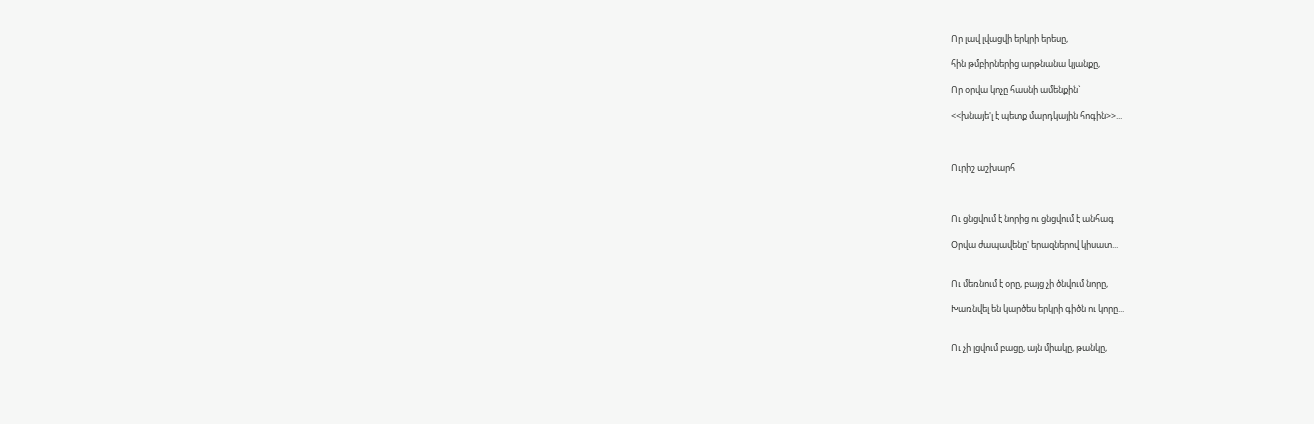Որ լավ լվացվի երկրի երեսը,

հին թմբիրներից արթնանա կյանքը,

Որ օրվա կոչը հասնի ամենքին`

<<խնայե'լ է պետք մարդկային հոգին>>...



Ուրիշ աշխարհ



Ու ցնցվում է նորից ու ցնցվում է անհագ

Օրվա ժապավենը' երազներով կիսատ...


Ու մեռնում է օրը, բայց չի ծնվում նորը,

Խառնվել են կարծես երկրի գիծն ու կորը...


Ու չի լցվում բացը, այն միակը, թանկը,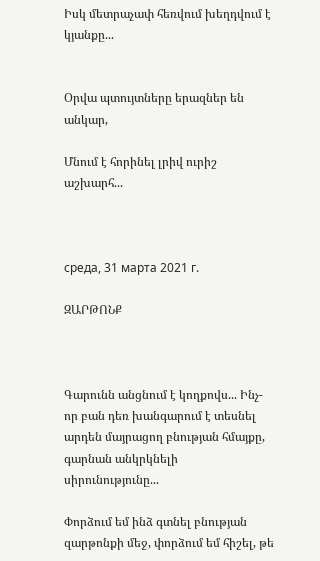Իսկ մետրաչափ հեռվում խեղդվում է կյանքը...


Օրվա պտույտները երազներ են անկար,

Մնում է հորինել լրիվ ուրիշ աշխարհ...



среда, 31 марта 2021 г.

ԶԱՐԹՈՆՔ



Գարունն անցնում է կողքովս... Ինչ-որ բան դեռ խանգարում է տեսնել արդեն մայրացող բնության հմայքը, գարնան անկրկնելի սիրունությունը...

Փորձում եմ ինձ գտնել բնության զարթոնքի մեջ, փորձում եմ հիշել, թե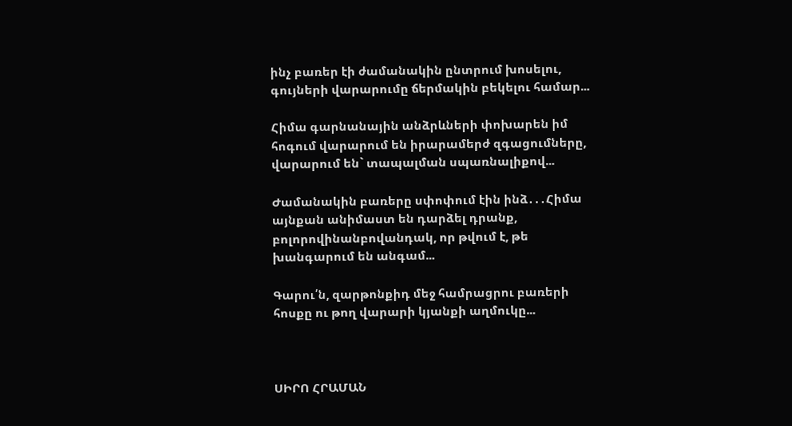ինչ բառեր էի ժամանակին ընտրում խոսելու, գույների վարարումը ճերմակին բեկելու համար...

Հիմա գարնանային անձրևների փոխարեն իմ հոգում վարարում են իրարամերժ զգացումները, վարարում են` տապալման սպառնալիքով...

Ժամանակին բառերը սփոփում էին ինձ․․․Հիմա այնքան անիմաստ են դարձել դրանք, բոլորովինանբովանդակ, որ թվում է, թե խանգարում են անգամ...

Գարու՛ն, զարթոնքիդ մեջ համրացրու բառերի հոսքը ու թող վարարի կյանքի աղմուկը...



ՍԻՐՈ ՀՐԱՄԱՆ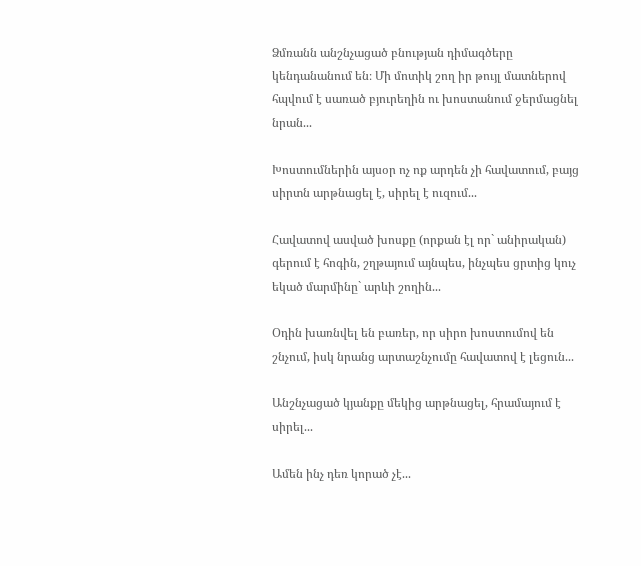Ձմռանն անշնչացած բնության դիմագծերը կենդանանում են։ Մի մոտիկ շող իր թույլ մատներով հպվում է սառած բյուրեղին ու խոստանում ջերմացնել նրան...

Խոստումներին այսօր ոչ ոք արդեն չի հավատում, բայց սիրտն արթնացել է, սիրել է ուզում...

Հավատով ասված խոսքը (որքան էլ որ` անիրական) գերում է հոգին, շղթայում այնպես, ինչպես ցրտից կուչ եկած մարմինը` արևի շողին...

Օդին խառնվել են բառեր, որ սիրո խոստումով են շնչում, իսկ նրանց արտաշնչումը հավատով է լեցուն...

Անշնչացած կյանքը մեկից արթնացել, հրամայում է սիրել...

Ամեն ինչ դեռ կորած չէ...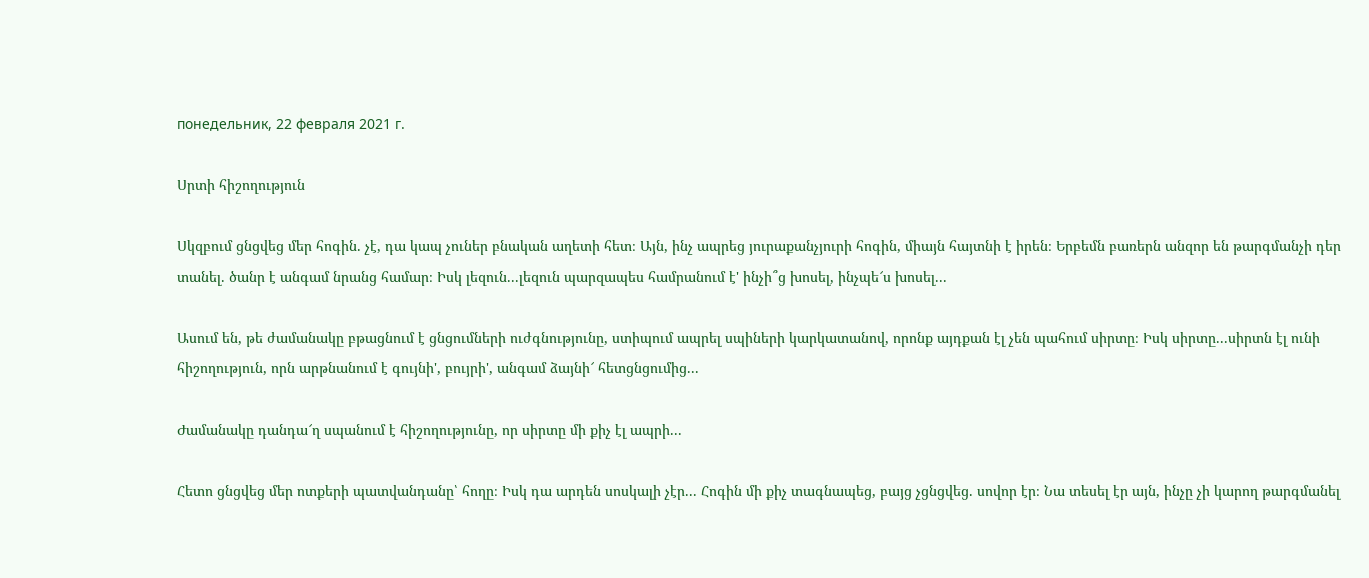понедельник, 22 февраля 2021 г.

Սրտի հիշողություն

Սկզբում ցնցվեց մեր հոգին. չէ, դա կապ չուներ բնական աղետի հետ։ Այն, ինչ ապրեց յուրաքանչյուրի հոգին, միայն հայտնի է իրեն։ Երբեմն բառերն անզոր են թարգմանչի դեր տանել. ծանր է անգամ նրանց համար։ Իսկ լեզուն...լեզուն պարզապես համրանում է' ինչի՞ց խոսել, ինչպե՜ս խոսել...

Ասում են, թե ժամանակը բթացնում է ցնցումների ուժգնությունը, ստիպում ապրել սպիների կարկատանով, որոնք այդքան էլ չեն պահում սիրտը։ Իսկ սիրտը...սիրտն էլ ունի հիշողություն, որն արթնանում է գույնի', բույրի', անգամ ձայնի՜ հետցնցումից...

Ժամանակը դանդա՜ղ սպանում է հիշողությունը, որ սիրտը մի քիչ էլ ապրի...

Հետո ցնցվեց մեր ոտքերի պատվանդանը՝ հողը։ Իսկ դա արդեն սոսկալի չէր... Հոգին մի քիչ տագնապեց, բայց չցնցվեց. սովոր էր։ Նա տեսել էր այն, ինչը չի կարող թարգմանել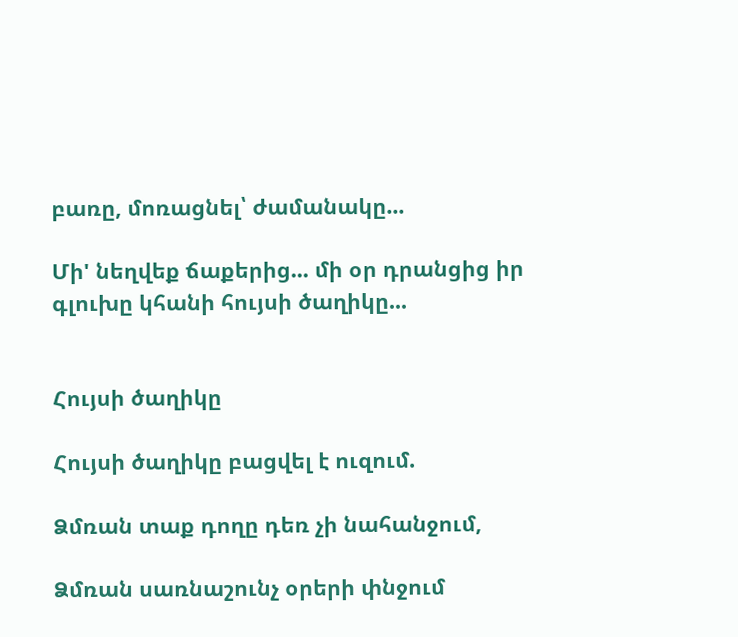բառը, մոռացնել՝ ժամանակը...

Մի' նեղվեք ճաքերից... մի օր դրանցից իր գլուխը կհանի հույսի ծաղիկը...


Հույսի ծաղիկը

Հույսի ծաղիկը բացվել է ուզում.

Ձմռան տաք դողը դեռ չի նահանջում,

Ձմռան սառնաշունչ օրերի փնջում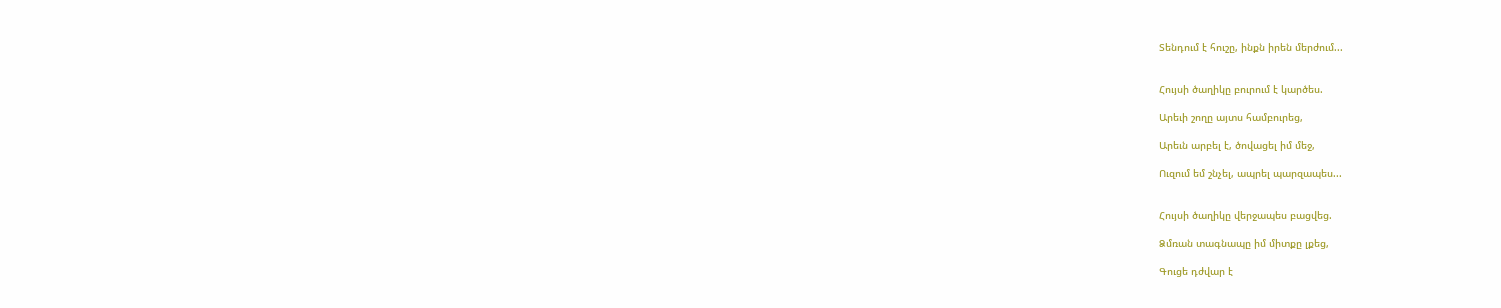Տենդում է հուշը, ինքն իրեն մերժում...


Հույսի ծաղիկը բուրում է կարծես.

Արեւի շողը այտս համբուրեց,

Արեւն արբել է, ծովացել իմ մեջ,

Ուզում եմ շնչել, ապրել պարզապես...


Հույսի ծաղիկը վերջապես բացվեց.

Ձմռան տագնապը իմ միտքը լքեց,

Գուցե դժվար է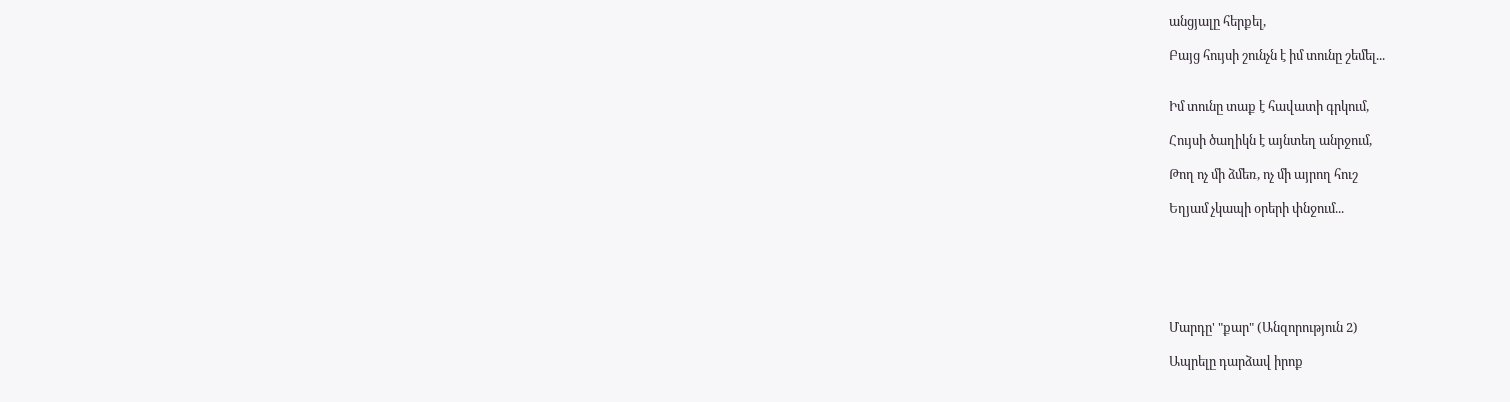անցյալը հերքել,

Բայց հույսի շունչն է իմ տունը շեմել...


Իմ տունը տաք է հավատի գրկում,

Հույսի ծաղիկն է այնտեղ անրջում,

Թող ոչ մի ձմեռ, ոչ մի այրող հուշ

Եղյամ չկապի օրերի փնջում...






Մարդը' "քար" (Անզորություն 2)

Ապրելը դարձավ իրոք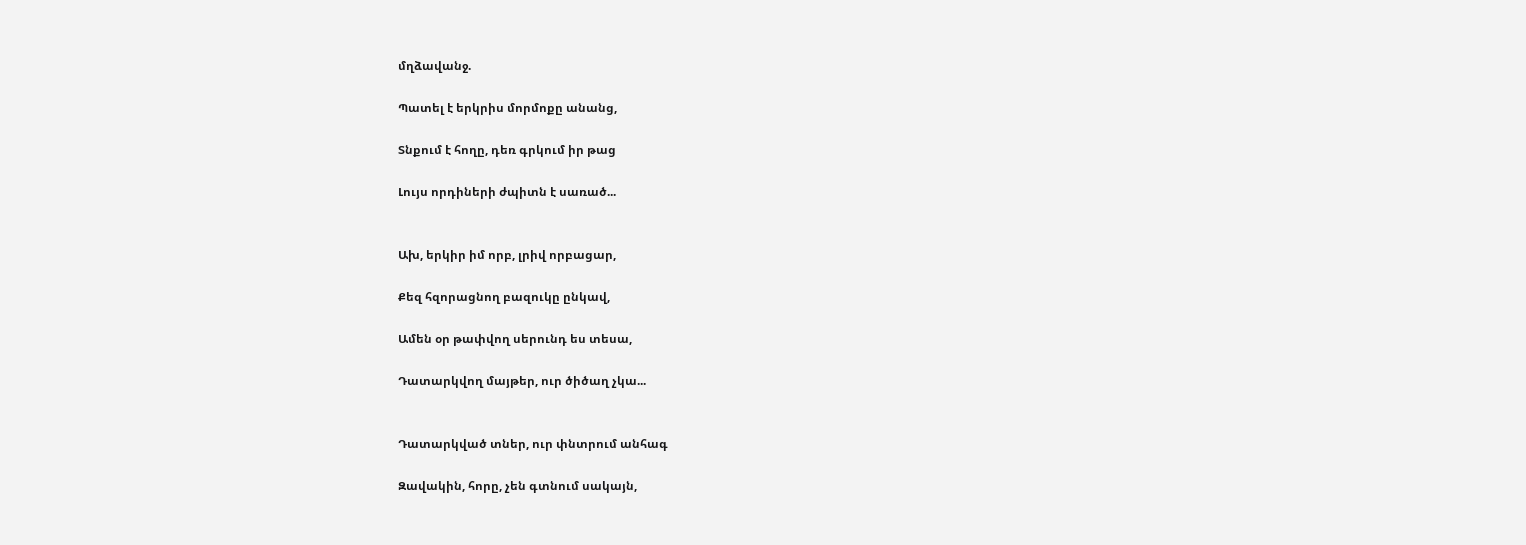մղձավանջ.

Պատել է երկրիս մորմոքը անանց,

Տնքում է հողը, դեռ գրկում իր թաց

Լույս որդիների ժպիտն է սառած...


Ախ, երկիր իմ որբ, լրիվ որբացար,

Քեզ հզորացնող բազուկը ընկավ,

Ամեն օր թափվող սերունդ ես տեսա,

Դատարկվող մայթեր, ուր ծիծաղ չկա...


Դատարկված տներ, ուր փնտրում անհագ

Զավակին, հորը, չեն գտնում սակայն,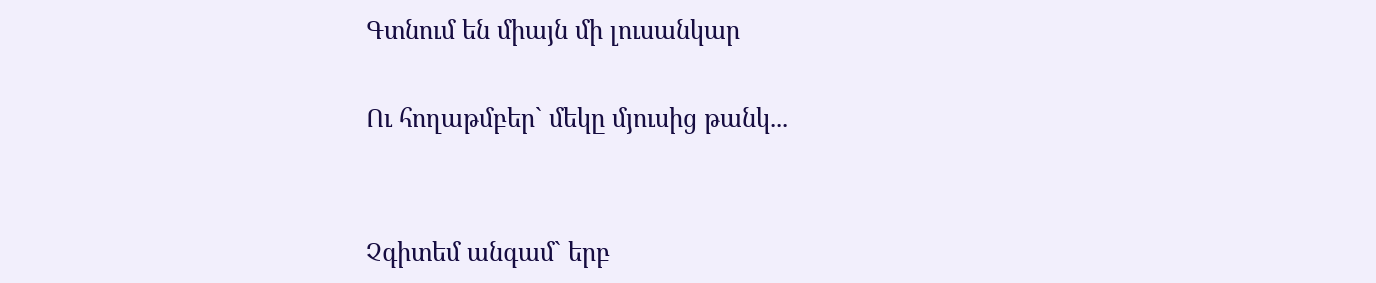Գտնում են միայն մի լուսանկար

Ու հողաթմբեր` մեկը մյուսից թանկ...


Չգիտեմ անգամ` երբ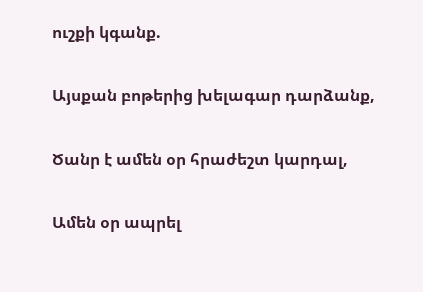ուշքի կգանք.

Այսքան բոթերից խելագար դարձանք,

Ծանր է ամեն օր հրաժեշտ կարդալ,

Ամեն օր ապրել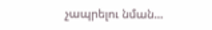չապրելու նման...